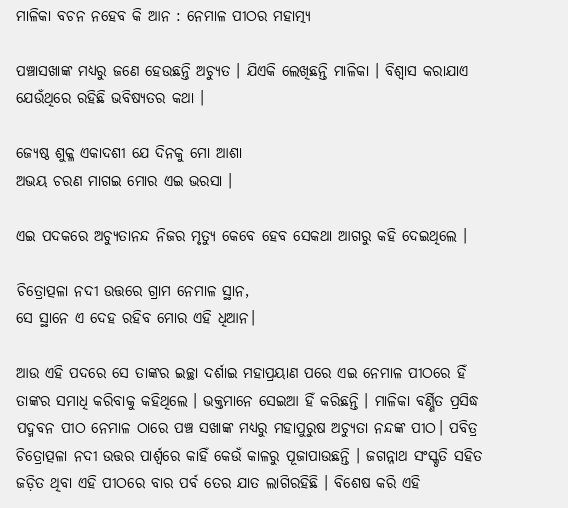ମାଳିକା ବଚନ ନହେବ କି ଆନ : ନେମାଳ ପୀଠର ମହାତ୍ମ୍ୟ

ପଞ୍ଚାସଖାଙ୍କ ମଧ୍ୟରୁ ଜଣେ ହେଉଛନ୍ତି ଅଚ୍ୟୁତ । ଯିଏକି ଲେଖିଛନ୍ତି ମାଳିକା । ବିଶ୍ୱାସ କରାଯାଏ ଯେଉଁଥିରେ ରହିଛି ଭବିଷ୍ୟତର କଥା ।

ଜ୍ୟେଷ୍ଠ ଶୁକ୍ଳ ଏକାଦଶୀ ଯେ ଦିନକୁ ମୋ ଆଶା
ଅଭୟ ଚରଣ ମାଗଇ ମୋର ଏଇ ଭରସା ।

ଏଇ ପଦକରେ ଅଚ୍ୟୁତାନନ୍ଦ ନିଜର ମୃତ୍ୟୁ କେବେ ହେବ ସେକଥା ଆଗରୁ କହି ଦେଇଥିଲେ ।

ଚିତ୍ରୋତ୍ପଳା ନଦୀ ଉତ୍ତରେ ଗ୍ରାମ ନେମାଳ ସ୍ଥାନ,
ସେ ସ୍ଥାନେ ଏ ଦେହ ରହିବ ମୋର ଏହି ଧିଆନ।

ଆଉ ଏହି ପଦରେ ସେ ତାଙ୍କର ଇଚ୍ଛା ଦର୍ଶାଇ ମହାପ୍ରୟାଣ ପରେ ଏଇ ନେମାଳ ପୀଠରେ ହିଁ ତାଙ୍କର ସମାଧି କରିବାକୁ କହିଥିଲେ । ଭକ୍ତମାନେ ସେଇଆ ହିଁ କରିଛନ୍ତି । ମାଳିକା ବର୍ଣ୍ଣିତ ପ୍ରସିଦ୍ଧ ପଦ୍ମବନ ପୀଠ ନେମାଳ ଠାରେ ପଞ୍ଚ ସଖାଙ୍କ ମଧ୍ୟରୁ ମହାପୁରୁଷ ଅଚ୍ୟୁତା ନନ୍ଦଙ୍କ ପୀଠ। ପବିତ୍ର ଚିତ୍ରୋତ୍ପଳା ନଦୀ ଉତ୍ତର ପାର୍ଶ୍ୱରେ କାହିଁ କେଉଁ କାଳରୁ ପୂଜାପାଉଛନ୍ତି । ଜଗନ୍ନାଥ ସଂସ୍କୃତି ସହିତ ଜଡ଼ିତ ଥିବା ଏହି ପୀଠରେ ବାର ପର୍ବ ତେର ଯାତ ଲାଗିରହିଛି । ବିଶେଷ କରି ଏହି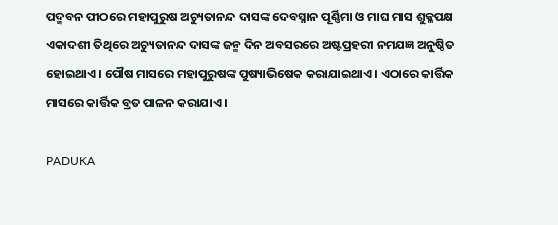ପଦ୍ମବନ ପୀଠରେ ମହାପୁରୁଷ ଅଚ୍ୟୁତାନନ୍ଦ ଦାସଙ୍କ ଦେବସ୍ନାନ ପୂର୍ଣ୍ଣିମା ଓ ମାଘ ମାସ ଶୁକ୍ଳପକ୍ଷ ଏକାଦଶୀ ତିଥିରେ ଅଚ୍ୟୁତାନନ୍ଦ ଦାସଙ୍କ ଜନ୍ମ ଦିନ ଅବସରରେ ଅଷ୍ଟପ୍ରହରୀ ନମଯଜ୍ଞ ଅନୁଷ୍ଠିତ ହୋଇଥାଏ । ପୌଷ ମାସରେ ମହାପୁରୁଷଙ୍କ ପୁଷ୍ୟାଭିଷେକ କରାଯାଇଥାଏ । ଏଠାରେ କାର୍ତ୍ତିକ ମାସରେ କାର୍ତ୍ତିକ ବ୍ରତ ପାଳନ କରାଯାଏ ।

PADUKA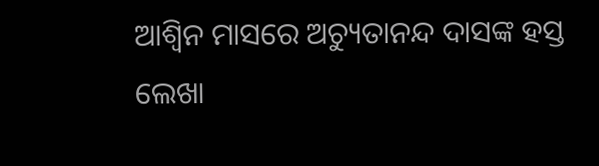ଆଶ୍ୱିନ ମାସରେ ଅଚ୍ୟୁତାନନ୍ଦ ଦାସଙ୍କ ହସ୍ତ ଲେଖା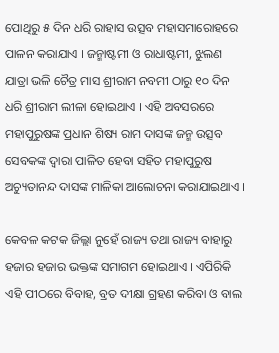ପୋଥିରୁ ୫ ଦିନ ଧରି ରାହାସ ଉତ୍ସବ ମହାସମାରୋହରେ ପାଳନ କରାଯାଏ । ଜନ୍ମାଷ୍ଟମୀ ଓ ରାଧାଷ୍ଟମୀ, ଝୁଲଣ ଯାତ୍ରା ଭଳି ଚୈତ୍ର ମାସ ଶ୍ରୀରାମ ନବମୀ ଠାରୁ ୧୦ ଦିନ ଧରି ଶ୍ରୀରାମ ଲୀଳା ହୋଇଥାଏ । ଏହି ଅବସରରେ ମହାପୁରୁଷଙ୍କ ପ୍ରଧାନ ଶିଷ୍ୟ ରାମ ଦାସଙ୍କ ଜନ୍ମ ଉତ୍ସବ ସେବକଙ୍କ ଦ୍ଵାରା ପାଳିତ ହେବା ସହିତ ମହାପୁରୁଷ ଅଚ୍ୟୁତାନନ୍ଦ ଦାସଙ୍କ ମାଳିକା ଆଲୋଚନା କରାଯାଇଥାଏ ।

କେବଳ କଟକ ଜିଲ୍ଲା ନୁହେଁ ରାଜ୍ୟ ତଥା ରାଜ୍ୟ ବାହାରୁ ହଜାର ହଜାର ଭକ୍ତଙ୍କ ସମାଗମ ହୋଇଥାଏ । ଏପିରିକି ଏହି ପୀଠରେ ବିବାହ, ବ୍ରତ ଦୀକ୍ଷା ଗ୍ରହଣ କରିବା ଓ ବାଲ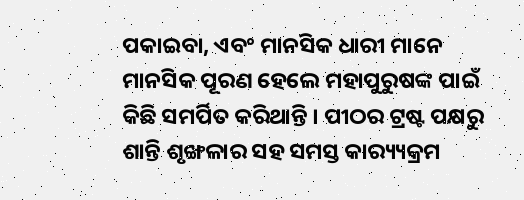ପକାଇବା, ଏବଂ ମାନସିକ ଧାରୀ ମାନେ ମାନସିକ ପୂରଣ ହେଲେ ମହାପୁରୁଷଙ୍କ ପାଇଁ କିଛି ସମର୍ପିତ କରିଥାନ୍ତି । ପୀଠର ଟ୍ରଷ୍ଟ ପକ୍ଷରୁ ଶାନ୍ତି ଶୃଙ୍ଖଳାର ସହ ସମସ୍ତ କାର‌୍ୟ୍ୟକ୍ରମ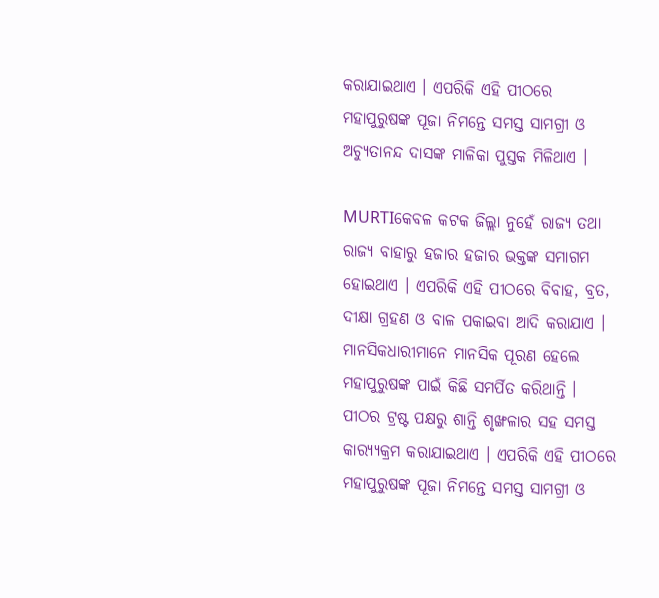କରାଯାଇଥାଏ । ଏପରିକି ଏହି ପୀଠରେ ମହାପୁରୁଷଙ୍କ ପୂଜା ନିମନ୍ତେ ସମସ୍ତ ସାମଗ୍ରୀ ଓ ଅଚ୍ୟୁତାନନ୍ଦ ଦାସଙ୍କ ମାଳିକା ପୁସ୍ତକ ମିଳିଥାଏ ।

MURTIକେବଳ କଟକ ଜିଲ୍ଲା ନୁହେଁ ରାଜ୍ୟ ତଥା ରାଜ୍ୟ ବାହାରୁ ହଜାର ହଜାର ଭକ୍ତଙ୍କ ସମାଗମ ହୋଇଥାଏ । ଏପରିକି ଏହି ପୀଠରେ ବିବାହ, ବ୍ରତ, ଦୀକ୍ଷା ଗ୍ରହଣ ଓ ବାଳ ପକାଇବା ଆଦି କରାଯାଏ । ମାନସିକଧାରୀମାନେ ମାନସିକ ପୂରଣ ହେଲେ ମହାପୁରୁଷଙ୍କ ପାଇଁ କିଛି ସମର୍ପିତ କରିଥାନ୍ତି । ପୀଠର ଟ୍ରଷ୍ଟ ପକ୍ଷରୁ ଶାନ୍ତି ଶୃଙ୍ଖଳାର ସହ ସମସ୍ତ କାର‌୍ୟ୍ୟକ୍ରମ କରାଯାଇଥାଏ । ଏପରିକି ଏହି ପୀଠରେ ମହାପୁରୁଷଙ୍କ ପୂଜା ନିମନ୍ତେ ସମସ୍ତ ସାମଗ୍ରୀ ଓ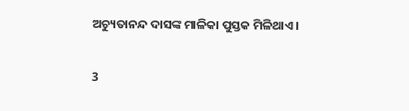ଅଚ୍ୟୁତାନନ୍ଦ ଦାସଙ୍କ ମାଳିକା ପୁସ୍ତକ ମିଳିଥାଏ ।

3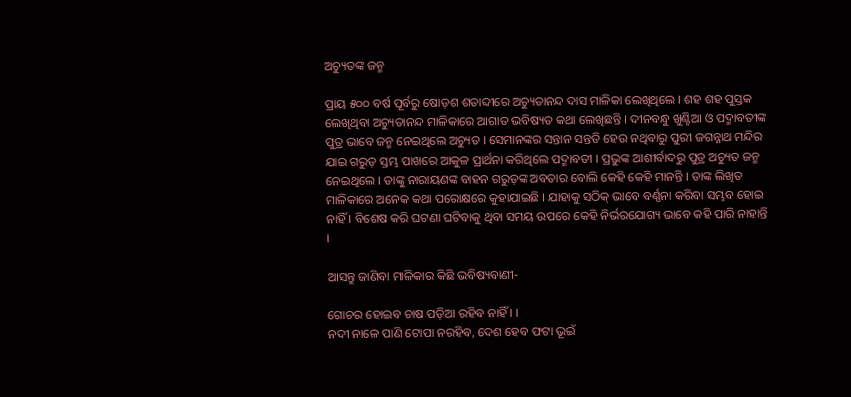ଅଚ୍ୟୁତଙ୍କ ଜନ୍ମ

ପ୍ରାୟ ୫୦୦ ବର୍ଷ ପୂର୍ବରୁ ଷୋଡ଼ଶ ଶତାବ୍ଦୀରେ ଅଚ୍ୟୁତାନନ୍ଦ ଦାସ ମାଳିକା ଲେଖିଥିଲେ । ଶହ ଶହ ପୁସ୍ତକ ଲେଖିଥିବା ଅଚ୍ୟୁତାନନ୍ଦ ମାଳିକାରେ ଆଗାତ ଭବିଷ୍ୟତ କଥା ଲେଖିଛନ୍ତି । ଦୀନବନ୍ଧୁ ଖୁଣ୍ଟିଆ ଓ ପଦ୍ମାବତୀଙ୍କ ପୁତ୍ର ଭାବେ ଜନ୍ମ ନେଇଥିଲେ ଅଚ୍ୟୁତ । ସେମାନଙ୍କର ସନ୍ତାନ ସନ୍ତତି ହେଉ ନଥିବାରୁ ପୁରୀ ଜଗନ୍ନାଥ ମନ୍ଦିର ଯାଇ ଗରୁଡ଼ ସ୍ତମ୍ଭ ପାଖରେ ଆକୁଳ ପ୍ରାର୍ଥନା କରିଥିଲେ ପଦ୍ମାବତୀ । ପ୍ରଭୁଙ୍କ ଆଶୀର୍ବାଦରୁ ପୁତ୍ର ଅଚ୍ୟୁତ ଜନ୍ମ ନେଇଥିଲେ । ତାଙ୍କୁ ନାରାୟଣଙ୍କ ବାହନ ଗରୁଡ଼ଙ୍କ ଅବତାର ବୋଲି କେହି କେହି ମାନନ୍ତି । ତାଙ୍କ ଲିଖିତ ମାଳିକାରେ ଅନେକ କଥା ପରୋକ୍ଷରେ କୁହାଯାଇଛି । ଯାହାକୁ ସଠିକ୍‌ ଭାବେ ବର୍ଣ୍ଣନା କରିବା ସମ୍ଭବ ହୋଇ ନାହିଁ । ବିଶେଷ କରି ଘଟଣା ଘଟିବାକୁ ଥିବା ସମୟ ଉପରେ କେହି ନିର୍ଭରଯୋଗ୍ୟ ଭାବେ କହି ପାରି ନାହାନ୍ତି ।

ଆସନ୍ତୁ ଜାଣିବା ମାଳିକାର କିଛି ଭବିଷ୍ୟବାଣୀ-

ଗୋଚର ହୋଇବ ଚାଷ ପଡ଼ିଆ ରହିବ ନାହିଁ । ।
ନଦୀ ନାଳେ ପାଣି ଟୋପା ନରହିବ, ଦେଶ ହେବ ଫଟା ଭୂଇଁ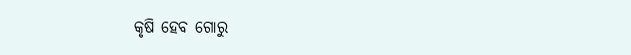କୃଷି ହେବ ଗୋରୁ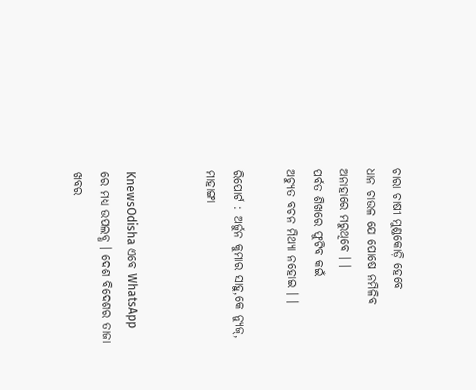ଚାରା ଚାଷୀ ମୁଣ୍ଡକୋଡ଼ି ହେବେ
ଧାନ ଚାଉଳ ଯେ ପୋଷେ ନମିଳିବ ଅନାହାରେ ମରୁଥିବେ । ।
ପର୍ବତ ଶିଖରେ ଫୁଟିବ କଇଁ
ଅଚ୍ୟୁତ ବଚନ ମିଥ୍ୟା ନହୋଇ । ।

ରିପୋର୍ଟ : ଅର୍ଜୁନ କୁମାର ସାହୁ,କେ ନ୍ୟୁଜ୍‌, ମାହାଙ୍ଗା


KnewsOdisha ଏବେ WhatsApp ରେ ମଧ୍ୟ ଉପଲବ୍ଧ । ଦେଶ ବିଦେଶର ତାଜା ଖବର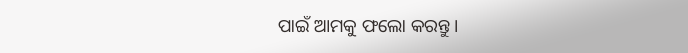ପାଇଁ ଆମକୁ ଫଲୋ କରନ୍ତୁ ।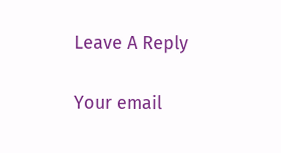Leave A Reply

Your email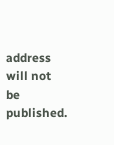address will not be published.